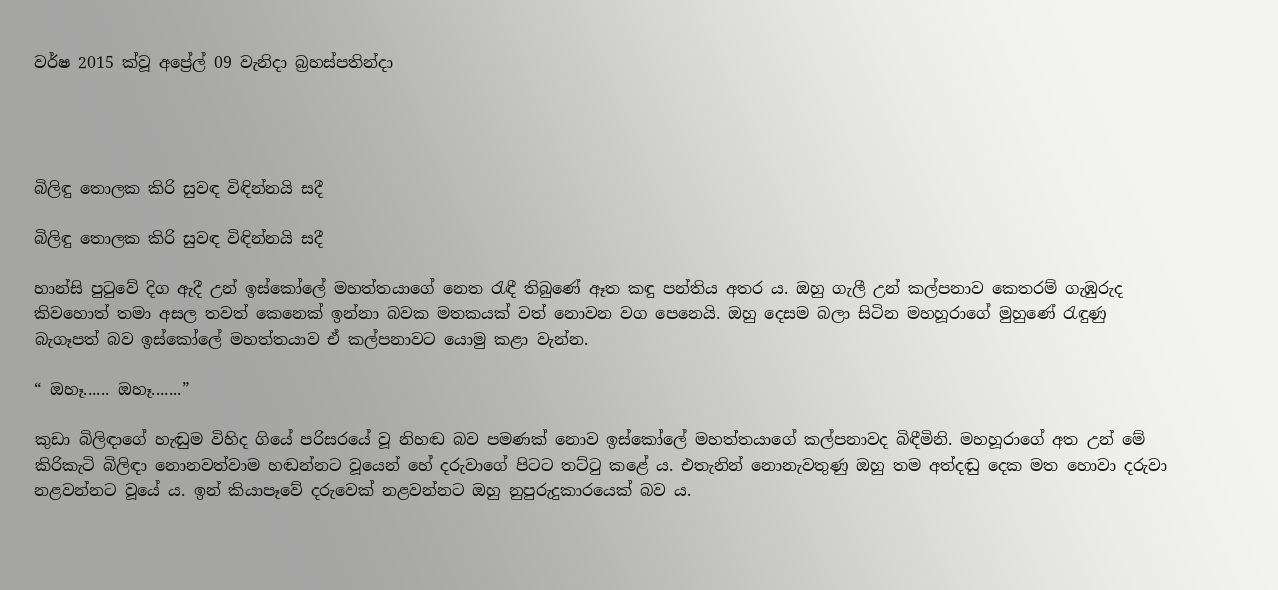වර්ෂ 2015 ක්වූ අප්‍රේල් 09 වැනිදා බ්‍රහස්පතින්දා




බිලිඳු තොලක කිරි සුවඳ විඳින්නයි සදී

බිලිඳු තොලක කිරි සුවඳ විඳින්නයි සදී

හාන්සි පුටුවේ දිග ඇදී උන් ඉස්කෝලේ මහත්තයාගේ නෙත රැඳී තිබුණේ ඈත කඳු පන්තිය අතර ය. ඔහු ගැලී උන් කල්පනාව කෙතරම් ගැඹුරුද කිවහොත් තමා අසල තවත් කෙනෙක් ඉන්නා බවක මතකයක් වත් නොවන වග පෙනෙයි. ඔහු දෙසම බලා සිටින මහහූරාගේ මුහුණේ රැඳුණු බැගෑපත් බව ඉස්කෝලේ මහත්තයාව ඒ කල්පනාවට යොමු කළා වැන්න.

“ ඔහෑ...... ඔහෑ.......”

කුඩා බිලිඳාගේ හැඬුම විහිද ගියේ පරිසරයේ වූ නිහඬ බව පමණක් නොව ඉස්කෝලේ මහත්තයාගේ කල්පනාවද බිඳීමිනි. මහහූරාගේ අත උන් මේ කිරිකැටි බිලිඳා නොනවත්වාම හඬන්නට වූයෙන් හේ දරුවාගේ පිටට තට්ටු කළේ ය. එතැනින් නොනැවතුණු ඔහු තම අත්දඬු දෙක මත හොවා දරුවා නළවන්නට වූයේ ය. ඉන් කියාපෑවේ දරුවෙක් නළවන්නට ඔහු නුපුරුදුකාරයෙක් බව ය.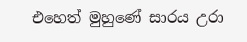එහෙත් මුහුණේ සාරය උරා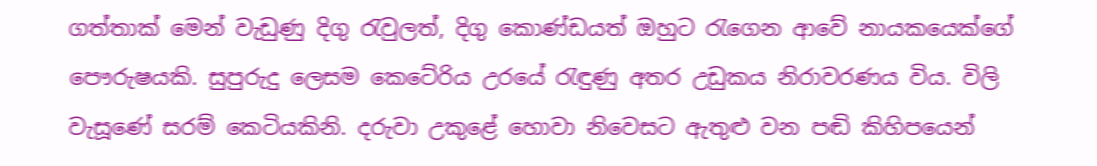ගත්තාක් මෙන් වැඩුණු දිගු රැවුලත්, දිගු කොණ්ඩයත් ඔහුට රැගෙන ආවේ නායකයෙක්ගේ පෞරුෂයකි. සුපුරුදු ලෙසම කෙටේරිය උරයේ රැඳුණු අතර උඩුකය නිරාවරණය විය. විලි වැසූණේ සරම් කෙටියකිනි. දරුවා උකුළේ හොවා නිවෙසට ඇතුළු වන පඬි කිහිපයෙන්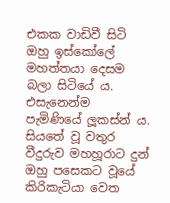එකක වාඩිවී සිටි ඔහු ඉස්කෝලේ මහත්තයා දෙසම බලා සිටියේ ය. එසැනෙන්ම පැමිණියේ ලූකස්න් ය. සියතේ වූ වතුර වීදුරුව මහහූරාට දුන් ඔහු පසෙකට වූයේ කිරිකැටියා වෙත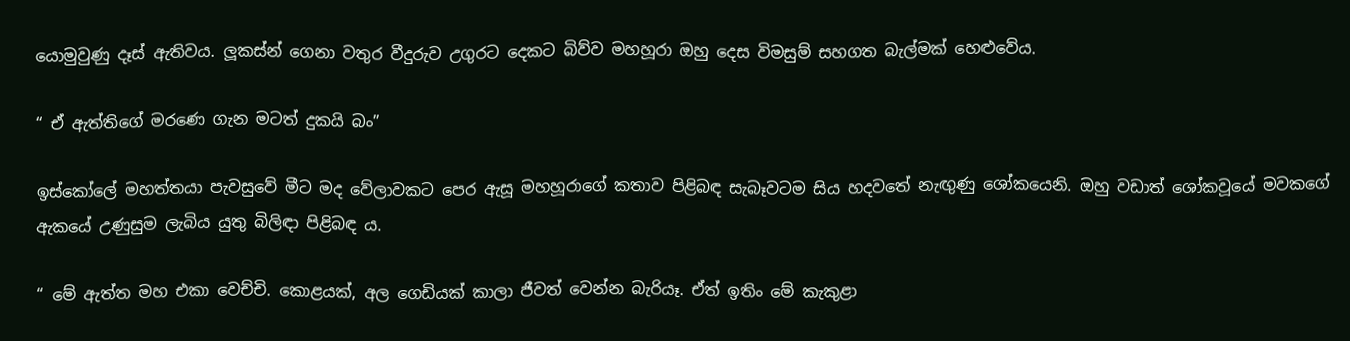යොමුවුණු දෑස් ඇතිවය. ලූකස්න් ගෙනා වතුර වීදුරුව උගුරට දෙකට බිව්ව මහහූරා ඔහු දෙස විමසුම් සහගත බැල්මක් හෙළුවේය.

“ ඒ ඇත්තිගේ මරණෙ ගැන මටත් දුකයි බං”

ඉස්කෝලේ මහත්තයා පැවසුවේ මීට මද වේලාවකට පෙර ඇසූ මහහූරාගේ කතාව පිළිබඳ සැබෑවටම සිය හදවතේ නැඟුණු ශෝකයෙනි. ඔහු වඩාත් ශෝකවූයේ මවකගේ ඇකයේ උණුසුම ලැබිය යුතු බිලිඳා පිළිබඳ ය.

“ මේ ඇත්ත මහ එකා වෙච්චි. කොළයක්, අල ගෙඩියක් කාලා ජීවත් වෙන්න බැරියෑ. ඒත් ඉතිං මේ කැකුළා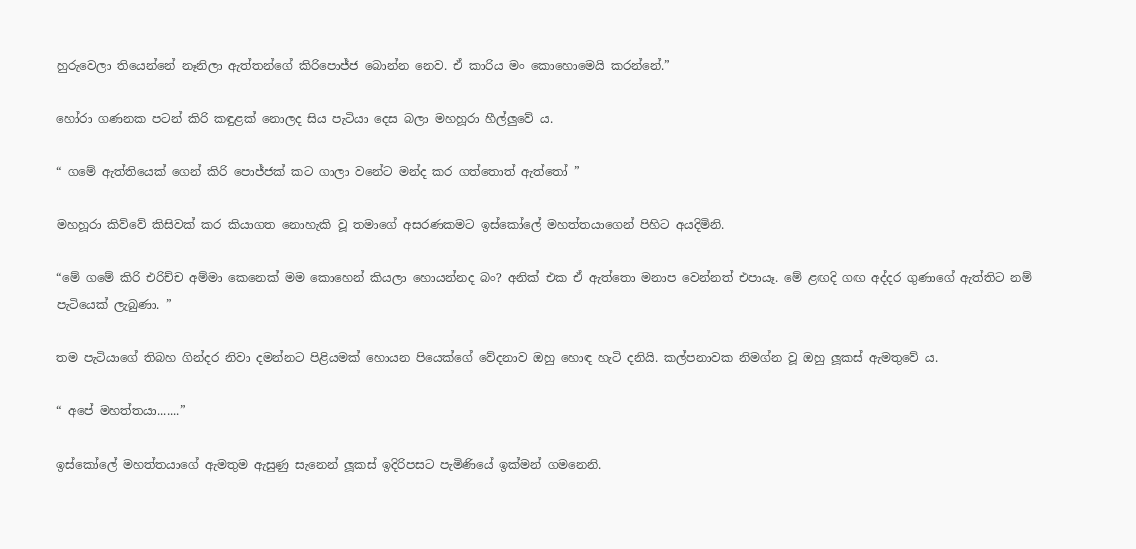හුරුවෙලා තියෙන්නේ නෑනිලා ඇත්තන්ගේ කිරිපොජ්ජ බොන්න නෙව. ඒ කාරිය මං කොහොමෙයි කරන්නේ.”

හෝරා ගණනක පටන් කිරි කඳුළක් නොලද සිය පැටියා දෙස බලා මහහූරා හීල්ලුවේ ය.

“ ගමේ ඇත්තියෙක් ගෙන් කිරි පොජ්ජක් කට ගාලා වනේට මන්ද කර ගත්තොත් ඇත්තෝ ”

මහහූරා කිව්වේ කිසිවක් කර කියාගත නොහැකි වූ තමාගේ අසරණකමට ඉස්කෝලේ මහත්තයාගෙන් පිහිට අයදිමිනි.

“මේ ගමේ කිරි එරිච්ච අම්මා කෙනෙක් මම කොහෙන් කියලා හොයන්නද බං? අනික් එක ඒ ඇත්තො මනාප වෙන්නත් එපායෑ. මේ ළඟදි ගඟ අද්දර ගුණාගේ ඇත්තිට නම් පැටියෙක් ලැබුණා. ”

තම පැටියාගේ තිබහ ගින්දර නිවා දමන්නට පිළියමක් හොයන පියෙක්ගේ වේදනාව ඔහු හොඳ හැටි දනියි. කල්පනාවක නිමග්න වූ ඔහු ලූකස් ඇමතුවේ ය.

“ අපේ මහත්තයා.......”

ඉස්කෝලේ මහත්තයාගේ ඇමතුම ඇසුණු සැනෙන් ලූකස් ඉදිරිපසට පැමිණියේ ඉක්මන් ගමනෙනි.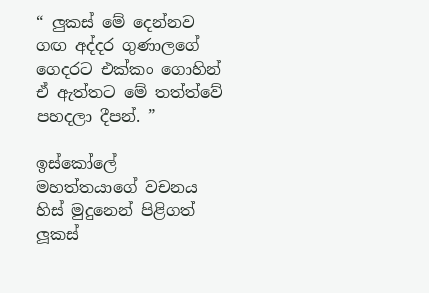“ ලුකස් මේ දෙන්නව ගඟ අද්දර ගුණාලගේ ගෙදරට එක්කං ගොහින් ඒ ඇත්තට මේ තත්ත්වේ පහදලා දීපන්. ”

ඉස්කෝලේ මහත්තයාගේ වචනය හිස් මුදුනෙන් පිළිගත් ලූකස්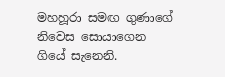මහහූරා සමඟ ගුණාගේ නිවෙස සොයාගෙන ගියේ සැනෙනි.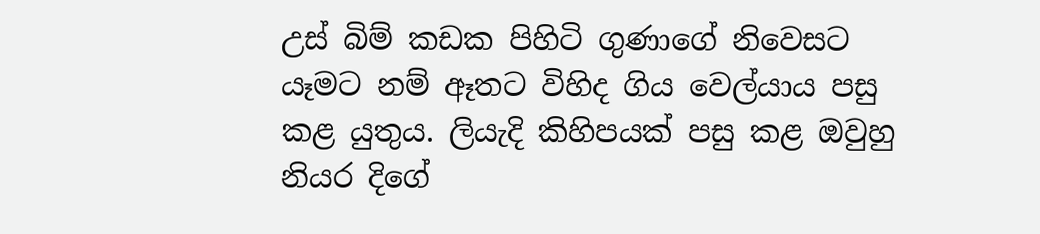උස් බිම් කඩක පිහිටි ගුණාගේ නිවෙසට යෑමට නම් ඈතට විහිද ගිය වෙල්යාය පසු කළ යුතුය. ලියැදි කිහිපයක් පසු කළ ඔවුහු නියර දිගේ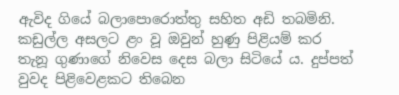ඇවිද ගියේ බලාපොරොත්තු සහිත අඩි තබමිනි. කඩුල්ල අසලට ළං වූ ඔවුන් හුණු පිළියම් කර තැනූ ගුණාගේ නිවෙස දෙස බලා සිටියේ ය. දුප්පත් වුවද පිළිවෙළකට තිබෙන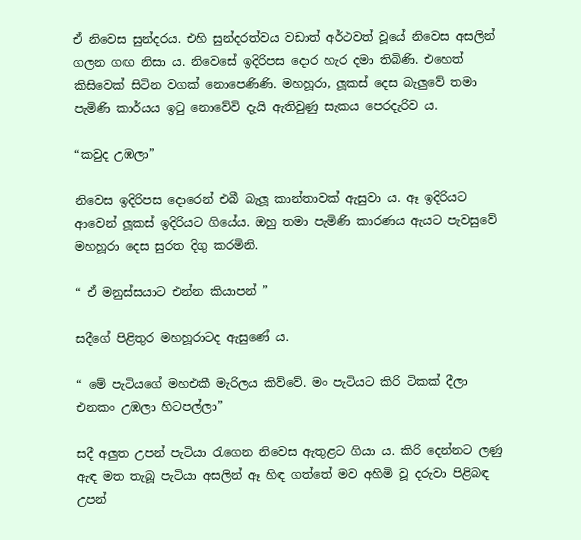ඒ නිවෙස සුන්දරය. එහි සුන්දරත්වය වඩාත් අර්ථවත් වූයේ නිවෙස අසලින් ගලන ගඟ නිසා ය. නිවෙසේ ඉදිරිපස දොර හැර දමා තිබිණි. එහෙත් කිසිවෙක් සිටින වගක් නොපෙණිණි. මහහූරා, ලූකස් දෙස බැලුවේ තමා පැමිණි කාර්යය ඉටු නොවේවි දැයි ඇතිවුණු සැකය පෙරදැරිව ය.

“කවුද උඹලා”

නිවෙස ඉදිරිපස දොරෙන් එබී බැලූ කාන්තාවක් ඇසුවා ය. ඈ ඉදිරියට ආවෙන් ලූකස් ඉදිරියට ගියේය. ඔහු තමා පැමිණි කාරණය ඇයට පැවසුවේ මහහූරා දෙස සුරත දිගු කරමිනි.

“ ඒ මනුස්සයාට එන්න කියාපන් ”

සදීගේ පිළිතුර මහහූරාටද ඇසුණේ ය.

“ මේ පැටියගේ මහඑකී මැරිලය කිව්වේ. මං පැටියට කිරි ටිකක් දීලා එනකං උඹලා හිටපල්ලා”

සදී අලුත උපන් පැටියා රැගෙන නිවෙස ඇතුළට ගියා ය. කිරි දෙන්නට ලණු ඇඳ මත තැබූ පැටියා අසලින් ඈ හිඳ ගත්තේ මව අහිමි වූ දරුවා පිළිබඳ උපන්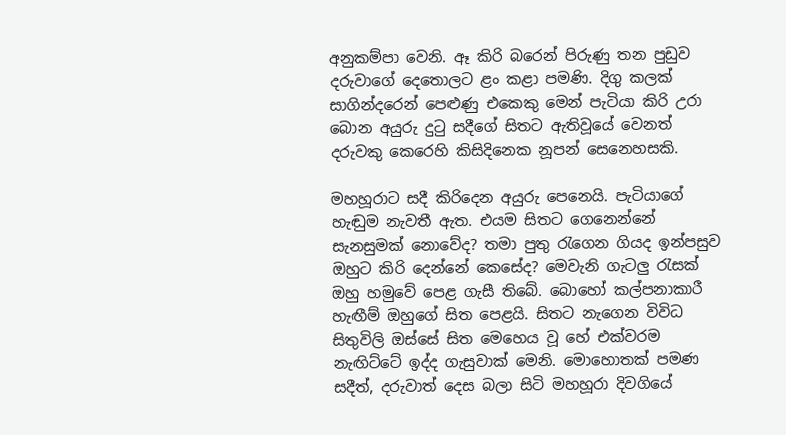අනුකම්පා වෙනි. ඈ කිරි බරෙන් පිරුණු තන පුඩුව දරුවාගේ දෙතොලට ළං කළා පමණි. දිගු කලක් සාගින්දරෙන් පෙළුණු එකෙකු මෙන් පැටියා කිරි උරා බොන අයුරු දුටු සදීගේ සිතට ඇතිවූයේ වෙනත් දරුවකු කෙරෙහි කිසිදිනෙක නූපන් සෙනෙහසකි.

මහහූරාට සදී කිරිදෙන අයුරු පෙනෙයි. පැටියාගේ හැඬුම නැවතී ඇත. එයම සිතට ගෙනෙන්නේ සැනසුමක් නොවේද? තමා පුතු රැගෙන ගියද ඉන්පසුව ඔහුට කිරි දෙන්නේ කෙසේද? මෙවැනි ගැටලු රැසක් ඔහු හමුවේ පෙළ ගැසී තිබේ. බොහෝ කල්පනාකාරී හැඟීම් ඔහුගේ සිත පෙළයි. සිතට නැගෙන විවිධ සිතුවිලි ඔස්සේ සිත මෙහෙය වූ හේ එක්වරම නැඟිට්ටේ ඉද්ද ගැසුවාක් මෙනි. මොහොතක් පමණ සදීත්, දරුවාත් දෙස බලා සිටි මහහූරා දිවගියේ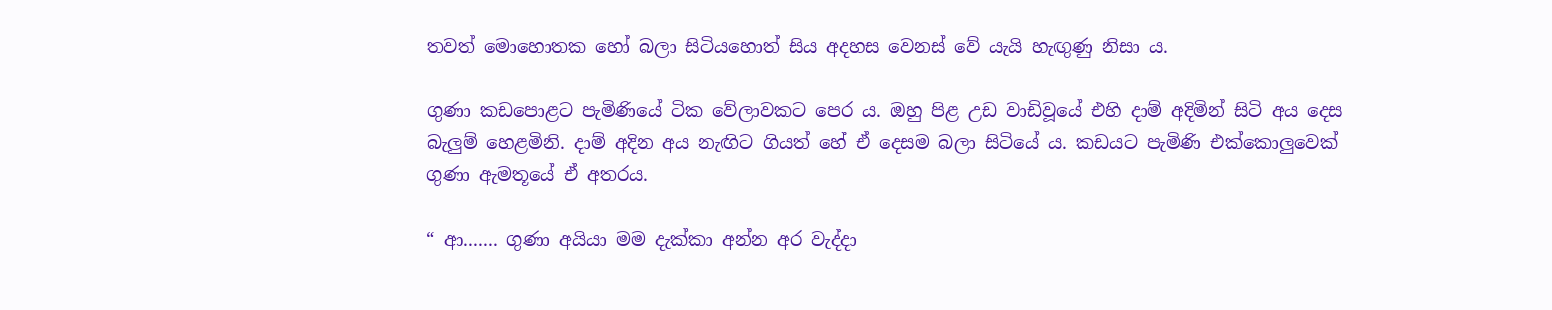තවත් මොහොතක හෝ බලා සිටියහොත් සිය අදහස වෙනස් වේ යැයි හැඟුණු නිසා ය.

ගුණා කඩපොළට පැමිණියේ ටික වේලාවකට පෙර ය. ඔහු පිළ උඩ වාඩිවූයේ එහි දාම් අදිමින් සිටි අය දෙස බැලුම් හෙළමිනි. දාම් අදින අය නැඟිට ගියත් හේ ඒ දෙසම බලා සිටියේ ය. කඩයට පැමිණි එක්කොලුවෙක් ගුණා ඇමතූයේ ඒ අතරය.

“ ආ....... ගුණා අයියා මම දැක්කා අන්න අර වැද්දා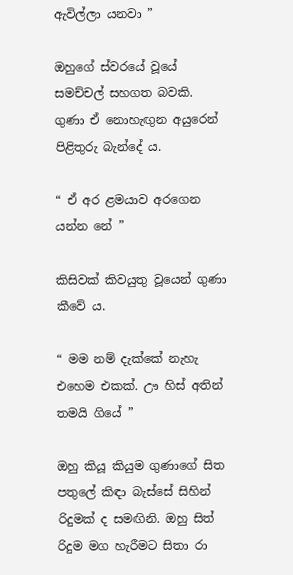ඇවිල්ලා යනවා ”

ඔහුගේ ස්වරයේ වූයේ සමච්චල් සහගත බවකි. ගුණා ඒ නොහැඟුන අයුරෙන් පිළිතුරු බැන්දේ ය.

“ ඒ අර ළමයාව අරගෙන යන්න නේ ”

කිසිවක් කිවයුතු වූයෙන් ගුණා කීවේ ය.

“ මම නම් දැක්කේ නැහැ එහෙම එකක්. ඌ හිස් අතින් තමයි ගියේ ”

ඔහු කියූ කියුම ගුණාගේ සිත පතුලේ කිඳා බැස්සේ සිහින් රිදුමක් ද සමඟිනි. ඔහු සිත් රිදුම මග හැරීමට සිතා රා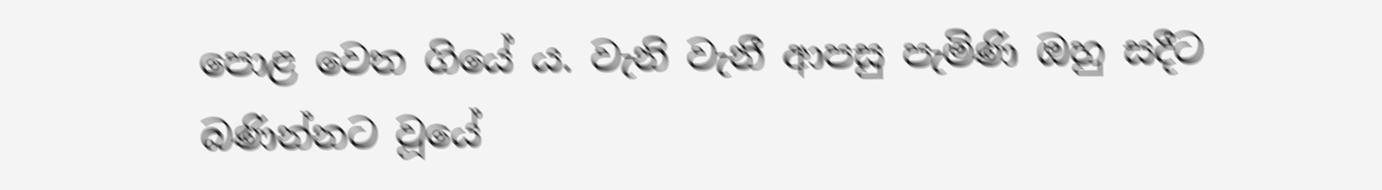පොළ වෙත ගියේ ය. වැනි වැනී ආපසු පැමිණි ඔහු සදීට බණින්නට වූයේ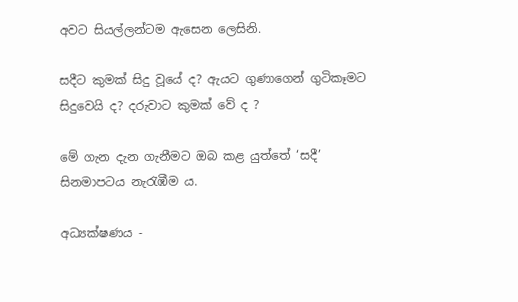අවට සියල්ලන්ටම ඇසෙන ලෙසිනි.

සදීට කුමක් සිදු වූයේ ද? ඇයට ගුණාගෙන් ගුටිකෑමට සිදුවෙයි ද? දරුවාට කුමක් වේ ද ?

මේ ගැන දැන ගැනීමට ඔබ කළ යුත්තේ ‘සදී’ සිනමාපටය නැරැඹීම ය.

අධ්‍යක්ෂණය -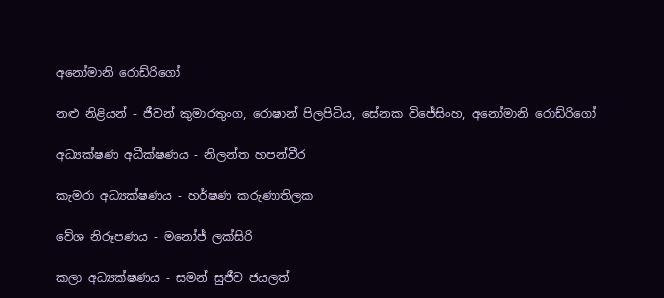අනෝමානි රොඩ්රිගෝ

නළු නිළියන් - ජීවන් කුමාරතුංග, රොෂාන් පිලපිටිය, සේනක විජේසිංහ, අනෝමානි රොඩ්රිගෝ

අධ්‍යක්ෂණ අධීක්ෂණය - නිලන්ත හපන්වීර

කැමරා අධ්‍යක්ෂණය - හර්ෂණ කරුණාතිලක

වේශ නිරූපණය - මනෝජ් ලක්සිරි

කලා අධ්‍යක්ෂණය - සමන් සුජීව ජයලත්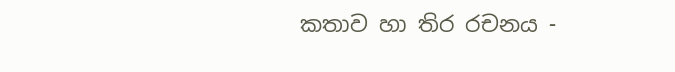කතාව හා තිර රචනය -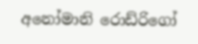අනෝමානි රොඩ්රිගෝ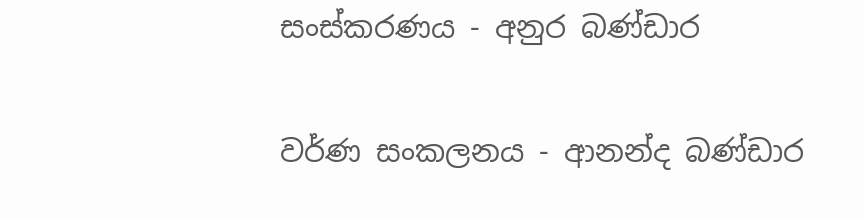සංස්කරණය - අනුර බණ්ඩාර

වර්ණ සංකලනය - ආනන්ද බණ්ඩාර